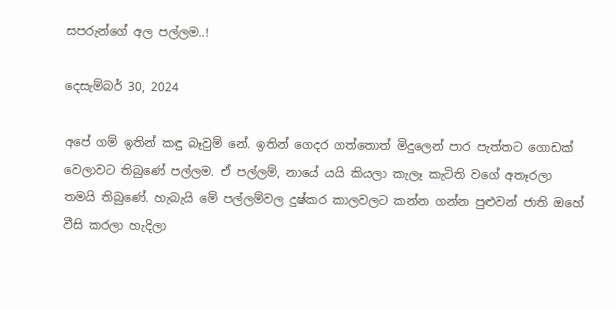සපරුන්ගේ අල පල්ලම..!

දෙසැම්බර් 30, 2024

අපේ ගම් ඉතින් කඳු බෑවුම් නේ. ඉතින් ගෙදර ගත්තොත් මිදුලෙන් පාර පැත්තට ගොඩක් වෙලාවට තිබුණේ පල්ලම. ඒ පල්ලම්, නායේ යයි කියලා කැලෑ කැටිති වගේ අතෑරලා තමයි තිබුණේ. හැබැයි මේ පල්ලම්වල දුෂ්කර කාලවලට කන්න ගන්න පුළුවන් ජාති ඔහේ වීසි කරලා හැදිලා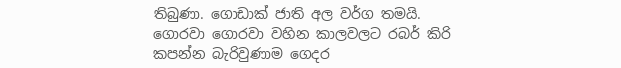තිබුණා. ගොඩාක් ජාති අල වර්ග තමයි. ගොරවා ගොරවා වහින කාලවලට රබර් කිරි කපන්න බැරිවුණාම ගෙදර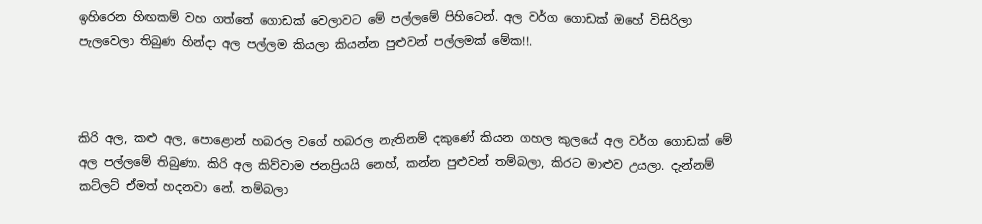ඉහිරෙන හිඟකම් වහ ගත්තේ ගොඩක් වෙලාවට මේ පල්ලමේ පිහිටෙන්. අල වර්ග ගොඩක් ඔහේ විසිරිලා පැලවෙලා තිබුණ හින්දා අල පල්ලම කියලා කියන්න පුළුවන් පල්ලමක් මේක!!.



කිරි අල, කළු අල, පොළොන් හබරල වගේ හබරල නැතිනම් දකුණේ කියන ගහල කුලයේ අල වර්ග ගොඩක් මේ අල පල්ලමේ තිබුණා. කිරි අල කිව්වාම ජනප්‍රියයි නෙහ්, කන්න පුළුවන් තම්බලා, කිරට මාළුව උයලා. දැන්නම් කට්ලට් ඒමත් හදනවා නේ. තම්බලා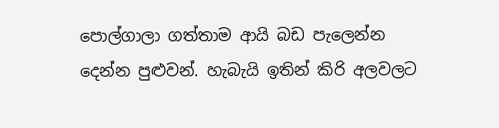පොල්ගාලා ගත්තාම ආයි බඩ පැලෙන්න දෙන්න පුළුවන්. හැබැයි ඉතින් කිරි අලවලට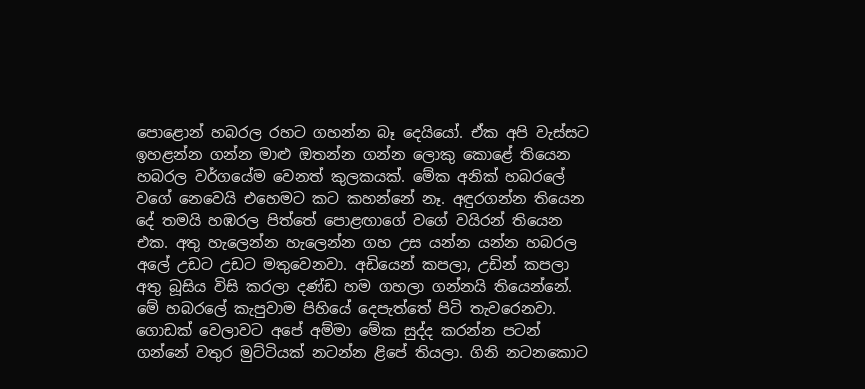පොළොන් හබරල රහට ගහන්න බෑ දෙයියෝ. ඒක අපි වැස්සට ඉහළන්න ගන්න මාළු ඔතන්න ගන්න ලොකු කොළේ තියෙන හබරල වර්ගයේම වෙනත් කුලකයක්. මේක අනික් හබරලේ වගේ නෙවෙයි එහෙමට කට කහන්නේ නෑ. අඳුරගන්න තියෙන දේ තමයි හඹරල පිත්තේ පොළඟාගේ වගේ වයිරන් තියෙන එක. අතු හැලෙන්න හැලෙන්න ගහ උස යන්න යන්න හබරල අලේ උඩට උඩට මතුවෙනවා. අඩියෙන් කපලා, උඩින් කපලා අතු බූසිය විසි කරලා දණ්ඩ හම ගහලා ගන්නයි තියෙන්නේ. මේ හබරලේ කැපුවාම පිහියේ දෙපැත්තේ පිටි තැවරෙනවා. ගොඩක් වෙලාවට අපේ අම්මා මේක සුද්ද කරන්න පටන් ගන්නේ වතුර මුට්ටියක් නටන්න ළිපේ තියලා. ගිනි නටනකොට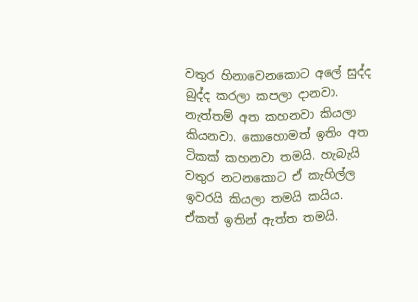වතුර හිනාවෙනකොට අලේ සුද්ද බුද්ද කරලා කපලා දානවා. නැත්තම් අත කහනවා කියලා කියනවා. කොහොමත් ඉතිං අත ටිකක් කහනවා තමයි. හැබැයි වතුර නටනකොට ඒ කැහිල්ල ඉවරයි කියලා තමයි කයිය. ඒකත් ඉතින් ඇත්ත තමයි.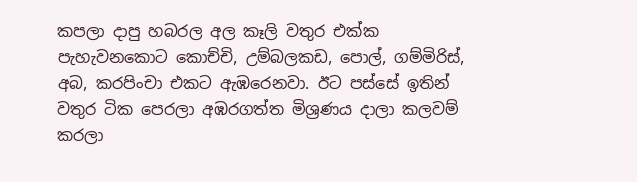කපලා දාපු හබරල අල කෑලි වතුර එක්ක පැහැවනකොට කොච්චි, උම්බලකඩ, පොල්, ගම්මිරිස්, අබ, කරපිංචා එකට ඇඹරෙනවා. ඊට පස්සේ ඉතින් වතුර ටික පෙරලා අඹරගත්ත මිශ්‍රණය දාලා කලවම් කරලා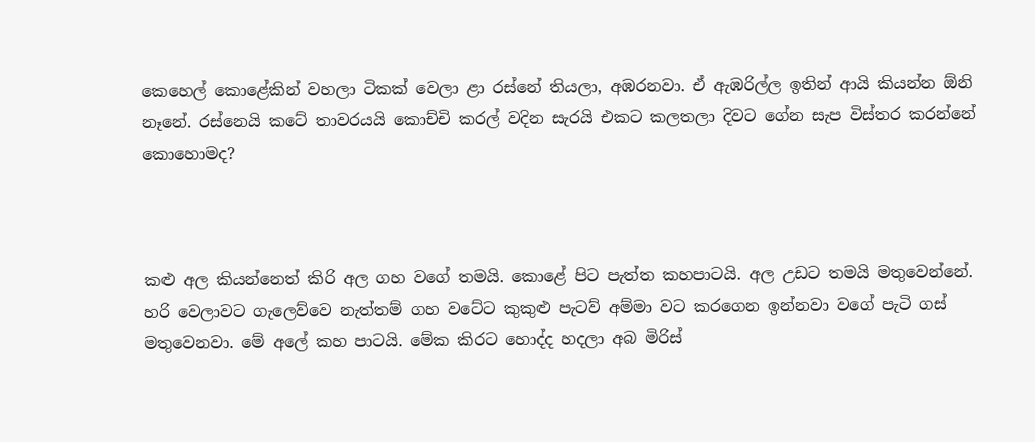කෙහෙල් කොළේකින් වහලා ටිකක් වෙලා ළා රස්නේ තියලා, අඹරනවා. ඒ ඇඹරිල්ල ඉතින් ආයි කියන්න ඕනි නෑනේ. රස්නෙයි කටේ තාවරයයි කොච්චි කරල් වදින සැරයි එකට කලතලා දිවට ගේන සැප විස්තර කරන්නේ කොහොමද?



කළු අල කියන්නෙත් කිරි අල ගහ වගේ තමයි. කොළේ පිට පැත්ත කහපාටයි. අල උඩට තමයි මතුවෙන්නේ. හරි වෙලාවට ගැලෙව්වෙ නැත්තම් ගහ වටේට කුකුළු පැටව් අම්මා වට කරගෙන ඉන්නවා වගේ පැටි ගස් මතුවෙනවා. මේ අලේ කහ පාටයි. මේක කිරට හොද්ද හදලා අබ මිරිස්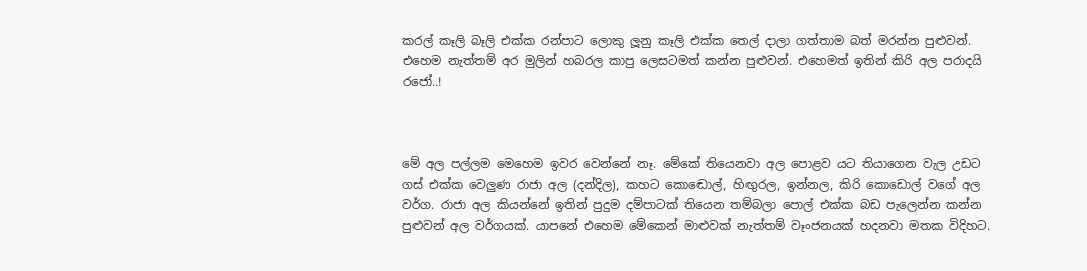කරල් කෑලි බෑලි එක්ක රන්පාට ලොකු ලූනු කෑලි එක්ක තෙල් දාලා ගත්තාම බත් මරන්න පුළුවන්. එහෙම නැත්තම් අර මුලින් හබරල කාපු ලෙසටමත් කන්න පුළුවන්. එහෙමත් ඉතින් කිරි අල පරාදයි රජෝ..!



මේ අල පල්ලම මෙහෙම ඉවර වෙන්නේ නෑ. මේකේ තියෙනවා අල පොළව යට තියාගෙන වැල උඩට ගස් එක්ක වෙලුණ රාජා අල (දන්දිල), කහට කොඬොල්, හිඟුරල, ඉන්නල, කිරි කොඩොල් වගේ අල වර්ග. රාජා අල කියන්නේ ඉතින් පුදුම දම්පාටක් තියෙන තම්බලා පොල් එක්ක බඩ පැලෙන්න කන්න පුළුවන් අල වර්ගයක්. යාපනේ එහෙම මේකෙන් මාළුවක් නැත්තම් වෑංජනයක් හදනවා මතක විදිහට.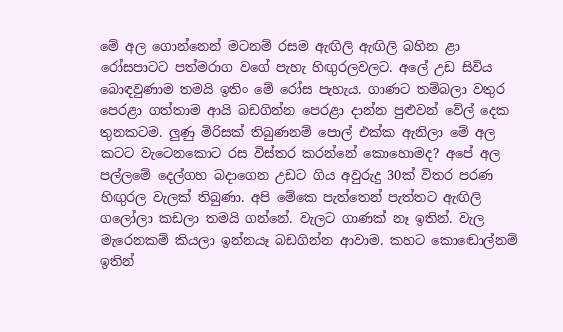මේ අල ගොන්නෙන් මටනම් රසම ඇඟිලි ඇඟිලි බහින ළා රෝසපාටට පත්මරාග වගේ පැහැ හිඟුරලවලට. අලේ උඩ සිවිය බොඳවුණාම තමයි ඉතිං මේ රෝස පැහැය. ගාණට තම්බලා වතුර පෙරළා ගත්තාම ආයි බඩගින්න පෙරළා දාන්න පුළුවන් වේල් දෙක තුනකටම. ලුණු මිරිසක් තිබුණනම් පොල් එක්ක ඇනිලා මේ අල කටට වැටෙනකොට රස විස්තර කරන්නේ කොහොමද? අපේ අල පල්ලමේ දෙල්ගහ බදාගෙන උඩට ගිය අවුරුදු 30ක් විතර පරණ හිඟුරල වැලක් තිබුණා. අපි මේකෙ පැත්තෙන් පැත්තට ඇඟිලි ගලෝලා කඩලා තමයි ගන්නේ. වැලට ගාණක් නෑ ඉතින්. වැල මැරෙනකම් කියලා ඉන්නයෑ බඩගින්න ආවාම. කහට කොඬොල්නම් ඉතින්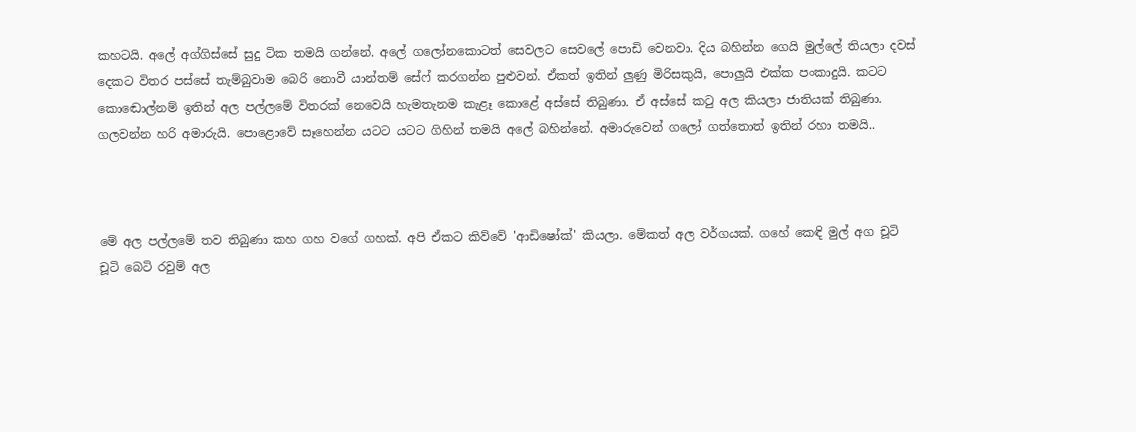කහටයි. අලේ අග්ගිස්සේ සුදු ටික තමයි ගන්නේ. අලේ ගලෝනකොටත් සෙවලට සෙවලේ පොඩි වෙනවා. දිය බහින්න ගෙයි මුල්ලේ තියලා දවස් දෙකට විතර පස්සේ තැම්බුවාම බෙරි නොවී යාන්තම් සේෆ් කරගන්න පුළුවන්. ඒකත් ඉතින් ලුණු මිරිසකුයි, පොලුයි එක්ක පංකාදුයි. කටට කොඬොල්නම් ඉතින් අල පල්ලමේ විතරක් නෙවෙයි හැමතැනම කැළෑ කොළේ අස්සේ තිබුණා. ඒ අස්සේ කටු අල කියලා ජාතියක් තිබුණා. ගලවන්න හරි අමාරුයි. පොළොවේ සෑහෙන්න යටට යටට ගිහින් තමයි අලේ බහින්නේ. අමාරුවෙන් ගලෝ ගත්තොත් ඉතින් රහා තමයි..



මේ අල පල්ලමේ තව තිබුණා කහ ගහ වගේ ගහක්. අපි ඒකට කිව්වේ 'ආඩිෂෝක්' කියලා. මේකත් අල වර්ගයක්. ගහේ කෙඳි මුල් අග චූටි චූටි බෙටි රවුම් අල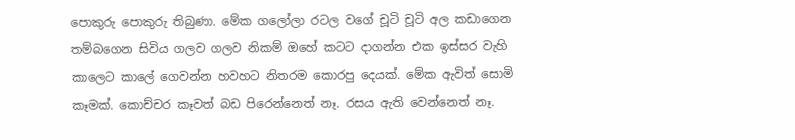පොකුරු පොකුරු තිබුණා. මේක ගලෝලා රටල වගේ චූටි චූටි අල කඩාගෙන තම්බගෙන සිවිය ගලව ගලව නිකම් ඔහේ කටට දාගන්න එක ඉස්සර වැහි කාලෙට කාලේ ගෙවන්න හවහට නිතරම කොරපු දෙයක්. මේක ඇවිත් සොමි කෑමක්. කොච්චර කෑවත් බඩ පිරෙන්නෙත් නෑ. රසය ඇති වෙන්නෙත් නෑ.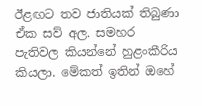ඊළඟට තව ජාතියක් තිබුණා ඒක සව් අල. සමහර පැතිවල කියන්නේ හුළංකීරිය කියලා. මේකත් ඉතින් ඔහේ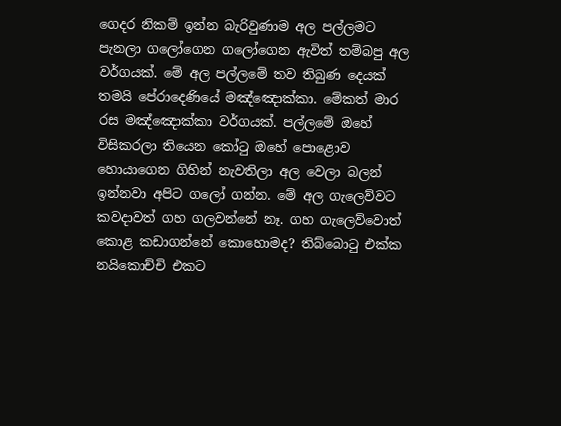ගෙදර නිකම් ඉන්න බැරිවුණාම අල පල්ලමට පැනලා ගලෝගෙන ගලෝගෙන ඇවිත් තම්බපු අල වර්ගයක්. මේ අල පල්ලමේ තව තිබුණ දෙයක් තමයි පේරාදෙණියේ මඤ්ඤොක්කා. මේකත් මාර රස මඤ්ඤොක්කා වර්ගයක්. පල්ලමේ ඔහේ විසිකරලා තියෙන කෝටු ඔහේ පොළොව හොයාගෙන ගිහින් නැවතිලා අල වෙලා බලන් ඉන්නවා අපිට ගලෝ ගන්න. මේ අල ගැලෙව්වට කවදාවත් ගහ ගලවන්නේ නෑ. ගහ ගැලෙව්වොත් කොළ කඩාගන්නේ කොහොමද? තිබ්බොටු එක්ක නයිකොච්චි එකට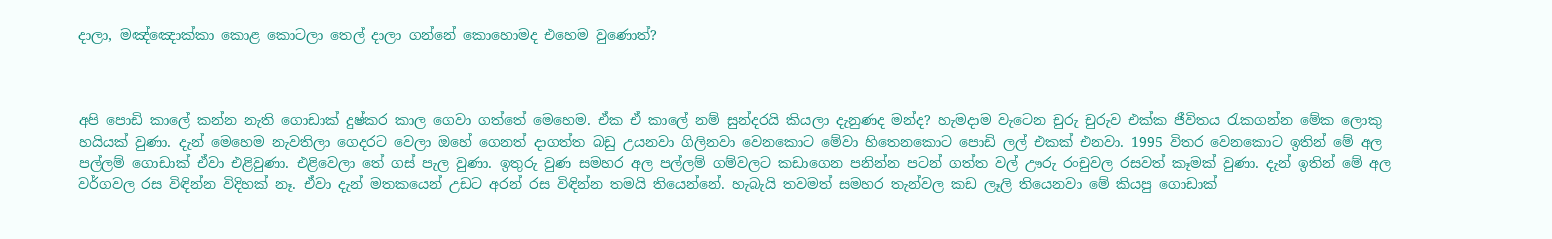දාලා, මඤ්ඤොක්කා කොළ කොටලා තෙල් දාලා ගන්නේ කොහොමද එහෙම වුණොත්?



අපි පොඩි කාලේ කන්න නැති ගොඩාක් දුෂ්කර කාල ගෙවා ගත්තේ මෙහෙම. ඒක ඒ කාලේ නම් සුන්දරයි කියලා දැනුණද මන්ද? හැමදාම වැටෙන චුරු චුරුව එක්ක ජීවිතය රැකගන්න මේක ලොකු හයියක් වුණා. දැන් මෙහෙම නැවතිලා ගෙදරට වෙලා ඔහේ ගෙනත් දාගත්ත බඩු උයනවා ගිලිනවා වෙනකොට මේවා හිතෙනකොට පොඩි ලල් එකක් එනවා. 1995 විතර වෙනකොට ඉතින් මේ අල පල්ලම් ගොඩාක් ඒවා එළිවුණා. එළිවෙලා තේ ගස් පැල වුණා. ඉතුරු වුණ සමහර අල පල්ලම් ගම්වලට කඩාගෙන පනින්න පටන් ගත්ත වල් ඌරු රංචුවල රසවත් කෑමක් වුණා. දැන් ඉතින් මේ අල වර්ගවල රස විඳින්න විදිහක් නෑ. ඒවා දැන් මතකයෙන් උඩට අරන් රස විඳින්න තමයි තියෙන්නේ. හැබැයි තවමත් සමහර තැන්වල කඩ ලෑලි තියෙනවා මේ කියපු ගොඩාක්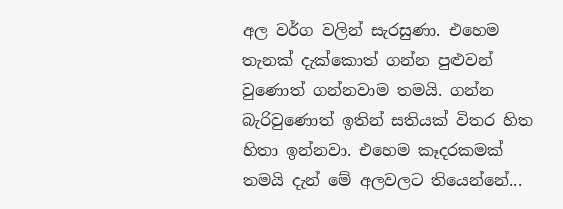අල වර්ග වලින් සැරසුණා. එහෙම තැනක් දැක්කොත් ගන්න පුළුවන් වුණොත් ගන්නවාම තමයි. ගන්න බැරිවුණොත් ඉතින් සතියක් විතර හිත හිතා ඉන්නවා. එහෙම කෑදරකමක් තමයි දැන් මේ අලවලට තියෙන්නේ...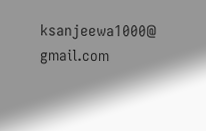ksanjeewa1000@ gmail.com